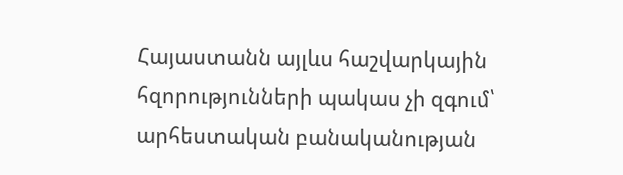Հայաստանն այլևս հաշվարկային հզորությունների պակաս չի զգում՝ արհեստական բանականության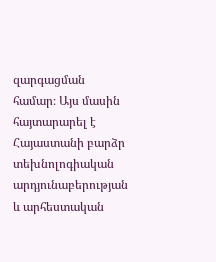զարգացման համար։ Այս մասին հայտարարել է Հայաստանի բարձր տեխնոլոգիական արդյունաբերության և արհեստական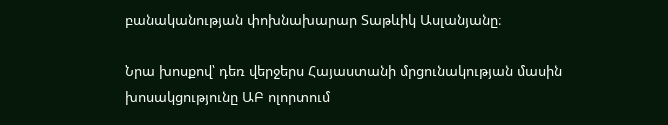բանականության փոխնախարար Տաթևիկ Ասլանյանը։

Նրա խոսքով՝ դեռ վերջերս Հայաստանի մրցունակության մասին խոսակցությունը ԱԲ ոլորտում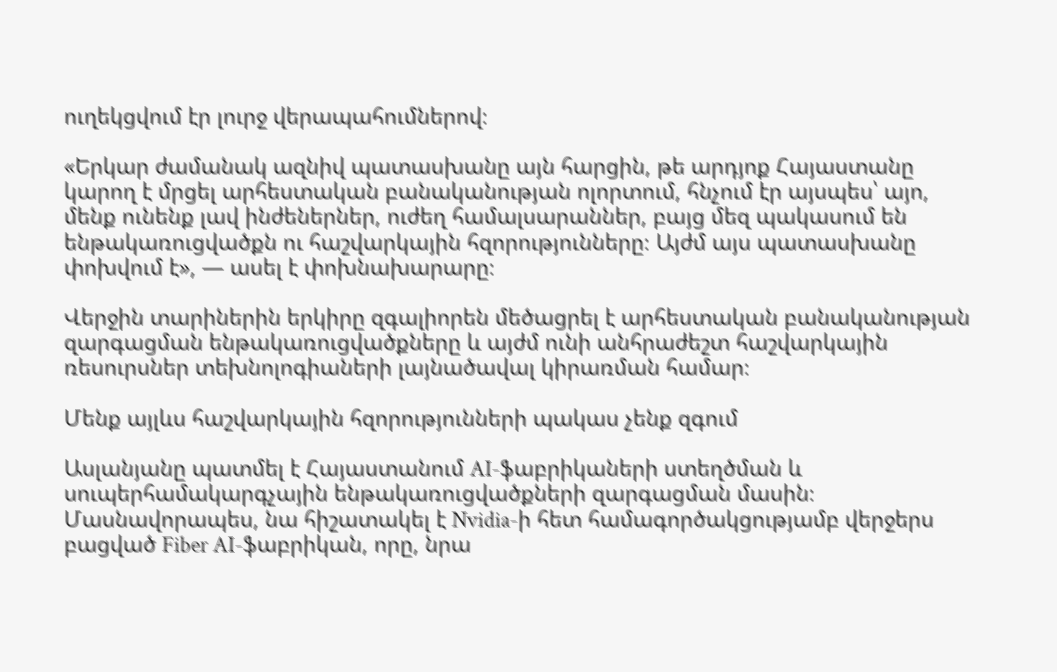ուղեկցվում էր լուրջ վերապահումներով։

«Երկար ժամանակ ազնիվ պատասխանը այն հարցին, թե արդյոք Հայաստանը կարող է մրցել արհեստական բանականության ոլորտում, հնչում էր այսպես՝ այո, մենք ունենք լավ ինժեներներ, ուժեղ համալսարաններ, բայց մեզ պակասում են ենթակառուցվածքն ու հաշվարկային հզորությունները։ Այժմ այս պատասխանը փոխվում է», — ասել է փոխնախարարը։

Վերջին տարիներին երկիրը զգալիորեն մեծացրել է արհեստական բանականության զարգացման ենթակառուցվածքները և այժմ ունի անհրաժեշտ հաշվարկային ռեսուրսներ տեխնոլոգիաների լայնածավալ կիրառման համար։

Մենք այլևս հաշվարկային հզորությունների պակաս չենք զգում

Ասլանյանը պատմել է Հայաստանում AI-ֆաբրիկաների ստեղծման և սուպերհամակարգչային ենթակառուցվածքների զարգացման մասին։ Մասնավորապես, նա հիշատակել է Nvidia-ի հետ համագործակցությամբ վերջերս բացված Fiber AI-ֆաբրիկան, որը, նրա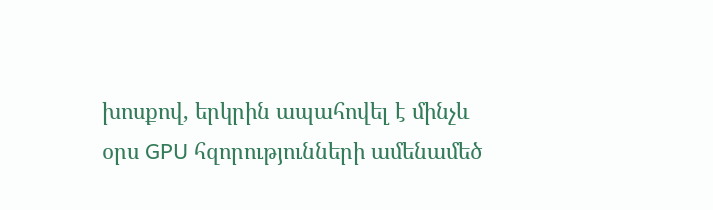խոսքով, երկրին ապահովել է մինչև օրս GPU հզորությունների ամենամեծ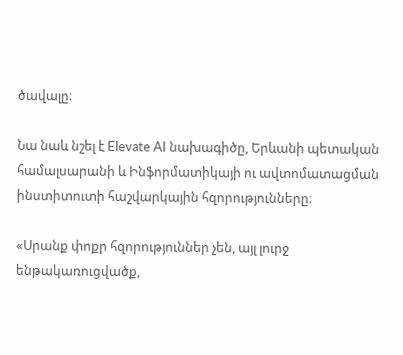ծավալը։

Նա նաև նշել է Elevate AI նախագիծը, Երևանի պետական համալսարանի և Ինֆորմատիկայի ու ավտոմատացման ինստիտուտի հաշվարկային հզորությունները։

«Սրանք փոքր հզորություններ չեն, այլ լուրջ ենթակառուցվածք,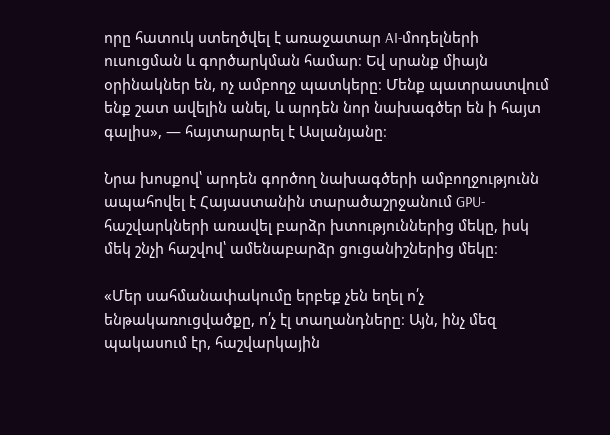որը հատուկ ստեղծվել է առաջատար AI-մոդելների ուսուցման և գործարկման համար։ Եվ սրանք միայն օրինակներ են, ոչ ամբողջ պատկերը։ Մենք պատրաստվում ենք շատ ավելին անել, և արդեն նոր նախագծեր են ի հայտ գալիս», — հայտարարել է Ասլանյանը։

Նրա խոսքով՝ արդեն գործող նախագծերի ամբողջությունն ապահովել է Հայաստանին տարածաշրջանում GPU-հաշվարկների առավել բարձր խտություններից մեկը, իսկ մեկ շնչի հաշվով՝ ամենաբարձր ցուցանիշներից մեկը։

«Մեր սահմանափակումը երբեք չեն եղել ո՛չ ենթակառուցվածքը, ո՛չ էլ տաղանդները։ Այն, ինչ մեզ պակասում էր, հաշվարկային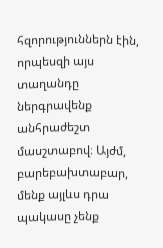հզորություններն էին, որպեսզի այս տաղանդը ներգրավենք անհրաժեշտ մասշտաբով։ Այժմ, բարեբախտաբար, մենք այլևս դրա պակասը չենք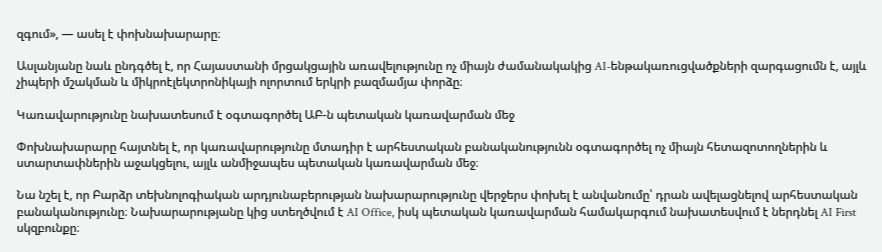զգում», — ասել է փոխնախարարը։

Ասլանյանը նաև ընդգծել է, որ Հայաստանի մրցակցային առավելությունը ոչ միայն ժամանակակից AI-ենթակառուցվածքների զարգացումն է, այլև չիպերի մշակման և միկրոէլեկտրոնիկայի ոլորտում երկրի բազմամյա փորձը։

Կառավարությունը նախատեսում է օգտագործել ԱԲ-ն պետական կառավարման մեջ

Փոխնախարարը հայտնել է, որ կառավարությունը մտադիր է արհեստական բանականությունն օգտագործել ոչ միայն հետազոտողներին և ստարտափներին աջակցելու, այլև անմիջապես պետական կառավարման մեջ։

Նա նշել է, որ Բարձր տեխնոլոգիական արդյունաբերության նախարարությունը վերջերս փոխել է անվանումը՝ դրան ավելացնելով արհեստական բանականությունը։ Նախարարությանը կից ստեղծվում է AI Office, իսկ պետական կառավարման համակարգում նախատեսվում է ներդնել AI First սկզբունքը։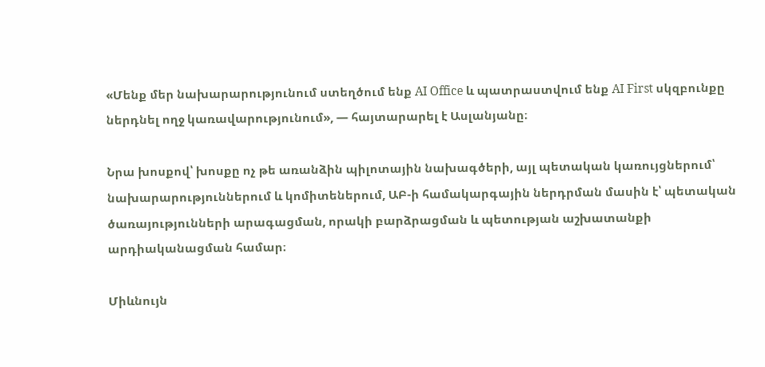«Մենք մեր նախարարությունում ստեղծում ենք AI Office և պատրաստվում ենք AI First սկզբունքը ներդնել ողջ կառավարությունում», — հայտարարել է Ասլանյանը։

Նրա խոսքով՝ խոսքը ոչ թե առանձին պիլոտային նախագծերի, այլ պետական կառույցներում՝ նախարարություններում և կոմիտեներում, ԱԲ-ի համակարգային ներդրման մասին է՝ պետական ծառայությունների արագացման, որակի բարձրացման և պետության աշխատանքի արդիականացման համար։

Միևնույն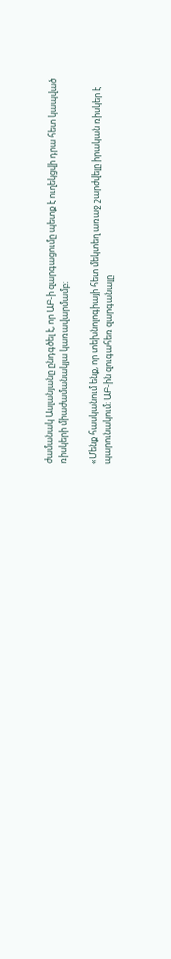ժամանակ Ասլանյանը ընդգծել է, որ ԱԲ-ի զարգացումը պետք է ուղեկցվի դրա հետ կապված ռիսկերի միաժամանակյա կառավարմամբ։

«Մենք հասկանում ենք, որ տեխնոլոգիայի հետ մեկտեղ առաջ շարժվելը իրական ռիսկեր է պարունակում։ ԱԲ-ին զուգահեռ զարգանալը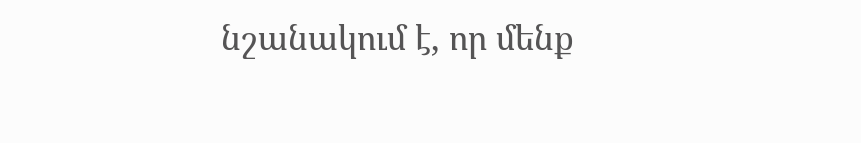նշանակում է, որ մենք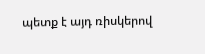պետք է այդ ռիսկերով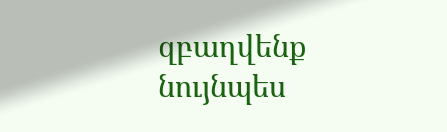զբաղվենք նույնպես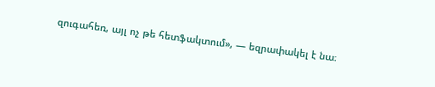զուգահեռ, այլ ոչ թե հետֆակտում», — եզրափակել է նա։